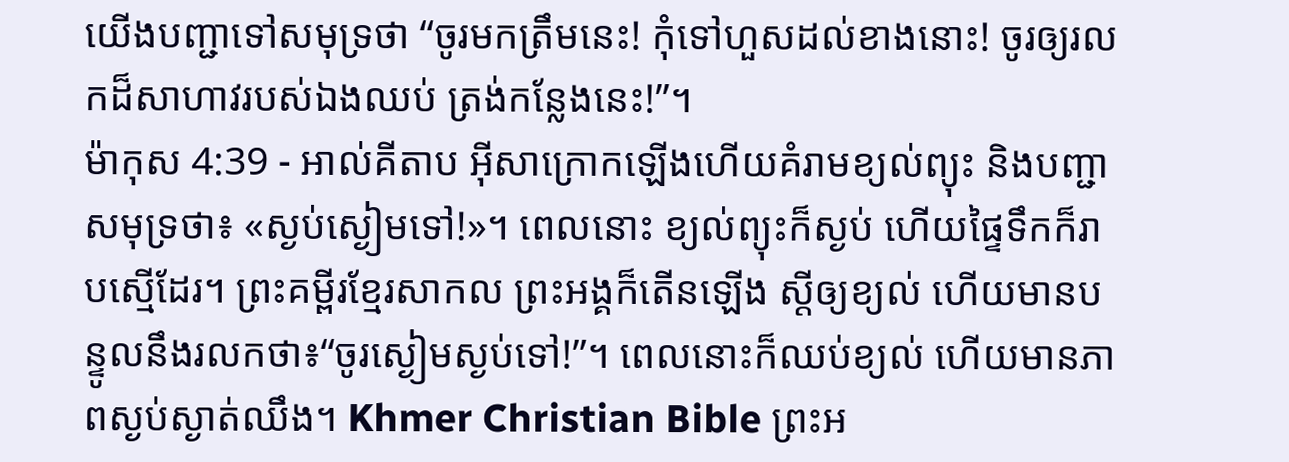យើងបញ្ជាទៅសមុទ្រថា “ចូរមកត្រឹមនេះ! កុំទៅហួសដល់ខាងនោះ! ចូរឲ្យរលកដ៏សាហាវរបស់ឯងឈប់ ត្រង់កន្លែងនេះ!”។
ម៉ាកុស 4:39 - អាល់គីតាប អ៊ីសាក្រោកឡើងហើយគំរាមខ្យល់ព្យុះ និងបញ្ជាសមុទ្រថា៖ «ស្ងប់ស្ងៀមទៅ!»។ ពេលនោះ ខ្យល់ព្យុះក៏ស្ងប់ ហើយផ្ទៃទឹកក៏រាបស្មើដែរ។ ព្រះគម្ពីរខ្មែរសាកល ព្រះអង្គក៏តើនឡើង ស្ដីឲ្យខ្យល់ ហើយមានបន្ទូលនឹងរលកថា៖“ចូរស្ងៀមស្ងប់ទៅ!”។ ពេលនោះក៏ឈប់ខ្យល់ ហើយមានភាពស្ងប់ស្ងាត់ឈឹង។ Khmer Christian Bible ព្រះអ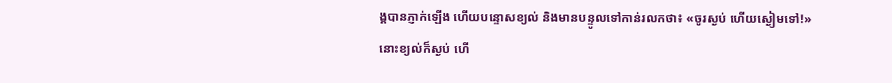ង្គបានភ្ញាក់ឡើង ហើយបន្ទោសខ្យល់ និងមានបន្ទូលទៅកាន់រលកថា៖ «ចូរស្ងប់ ហើយស្ងៀមទៅ!» នោះខ្យល់ក៏ស្ងប់ ហើ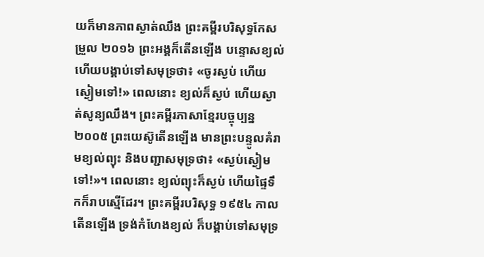យក៏មានភាពស្ងាត់ឈឹង ព្រះគម្ពីរបរិសុទ្ធកែសម្រួល ២០១៦ ព្រះអង្គក៏តើនឡើង បន្ទោសខ្យល់ ហើយបង្គាប់ទៅសមុទ្រថា៖ «ចូរស្ងប់ ហើយស្ងៀមទៅ!» ពេលនោះ ខ្យល់ក៏ស្ងប់ ហើយស្ងាត់សូន្យឈឹង។ ព្រះគម្ពីរភាសាខ្មែរបច្ចុប្បន្ន ២០០៥ ព្រះយេស៊ូតើនឡើង មានព្រះបន្ទូលគំរាមខ្យល់ព្យុះ និងបញ្ជាសមុទ្រថា៖ «ស្ងប់ស្ងៀមទៅ!»។ ពេលនោះ ខ្យល់ព្យុះក៏ស្ងប់ ហើយផ្ទៃទឹកក៏រាបស្មើដែរ។ ព្រះគម្ពីរបរិសុទ្ធ ១៩៥៤ កាលតើនឡើង ទ្រង់កំហែងខ្យល់ ក៏បង្គាប់ទៅសមុទ្រ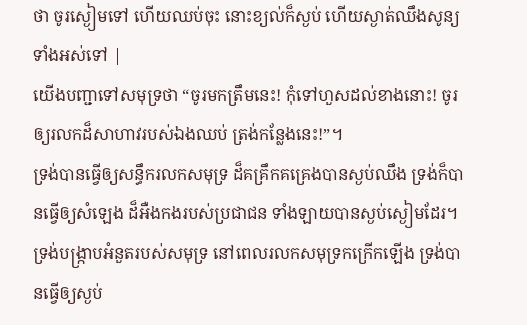ថា ចូរស្ងៀមទៅ ហើយឈប់ចុះ នោះខ្យល់ក៏ស្ងប់ ហើយស្ងាត់ឈឹងសូន្យទាំងអស់ទៅ |
យើងបញ្ជាទៅសមុទ្រថា “ចូរមកត្រឹមនេះ! កុំទៅហួសដល់ខាងនោះ! ចូរឲ្យរលកដ៏សាហាវរបស់ឯងឈប់ ត្រង់កន្លែងនេះ!”។
ទ្រង់បានធ្វើឲ្យសន្ធឹករលកសមុទ្រ ដ៏គគ្រឹកគគ្រេងបានស្ងប់ឈឹង ទ្រង់ក៏បានធ្វើឲ្យសំឡេង ដ៏អឺងកងរបស់ប្រជាជន ទាំងឡាយបានស្ងប់ស្ងៀមដែរ។
ទ្រង់បង្ក្រាបអំនួតរបស់សមុទ្រ នៅពេលរលកសមុទ្រកក្រើកឡើង ទ្រង់បានធ្វើឲ្យស្ងប់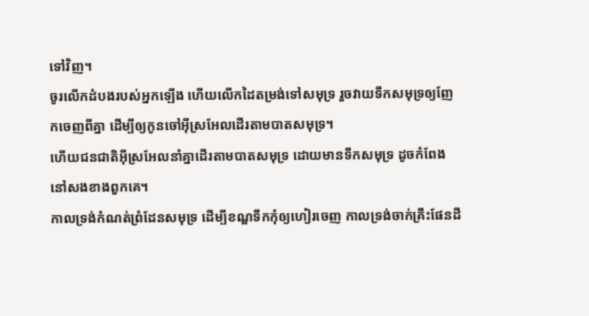ទៅវិញ។
ចូរលើកដំបងរបស់អ្នកឡើង ហើយលើកដៃតម្រង់ទៅសមុទ្រ រួចវាយទឹកសមុទ្រឲ្យញែកចេញពីគ្នា ដើម្បីឲ្យកូនចៅអ៊ីស្រអែលដើរតាមបាតសមុទ្រ។
ហើយជនជាតិអ៊ីស្រអែលនាំគ្នាដើរតាមបាតសមុទ្រ ដោយមានទឹកសមុទ្រ ដូចកំពែងនៅសងខាងពួកគេ។
កាលទ្រង់កំណត់ព្រំដែនសមុទ្រ ដើម្បីខណ្ឌទឹកកុំឲ្យហៀរចេញ កាលទ្រង់ចាក់គ្រឹះផែនដី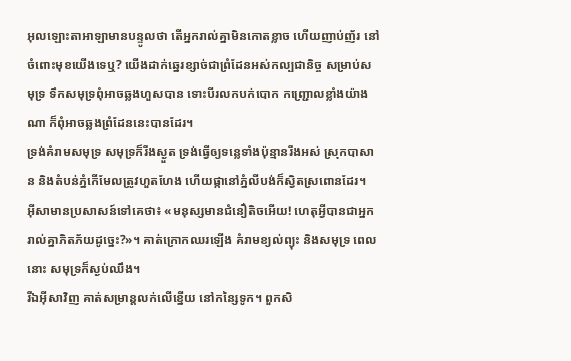អុលឡោះតាអាឡាមានបន្ទូលថា តើអ្នករាល់គ្នាមិនកោតខ្លាច ហើយញាប់ញ័រ នៅចំពោះមុខយើងទេឬ? យើងដាក់ឆ្នេរខ្សាច់ជាព្រំដែនអស់កល្បជានិច្ច សម្រាប់សមុទ្រ ទឹកសមុទ្រពុំអាចឆ្លងហួសបាន ទោះបីរលកបក់បោក កញ្ជ្រោលខ្លាំងយ៉ាងណា ក៏ពុំអាចឆ្លងព្រំដែននេះបានដែរ។
ទ្រង់គំរាមសមុទ្រ សមុទ្រក៏រីងស្ងួត ទ្រង់ធ្វើឲ្យទន្លេទាំងប៉ុន្មានរីងអស់ ស្រុកបាសាន និងតំបន់ភ្នំកើមែលត្រូវហួតហែង ហើយផ្កានៅភ្នំលីបង់ក៏ស្វិតស្រពោនដែរ។
អ៊ីសាមានប្រសាសន៍ទៅគេថា៖ «មនុស្សមានជំនឿតិចអើយ! ហេតុអ្វីបានជាអ្នករាល់គ្នាភិតភ័យដូច្នេះ?»។ គាត់ក្រោកឈរឡើង គំរាមខ្យល់ព្យុះ និងសមុទ្រ ពេលនោះ សមុទ្រក៏ស្ងប់ឈឹង។
រីឯអ៊ីសាវិញ គាត់សម្រាន្តលក់លើខ្នើយ នៅកន្សៃទូក។ ពួកសិ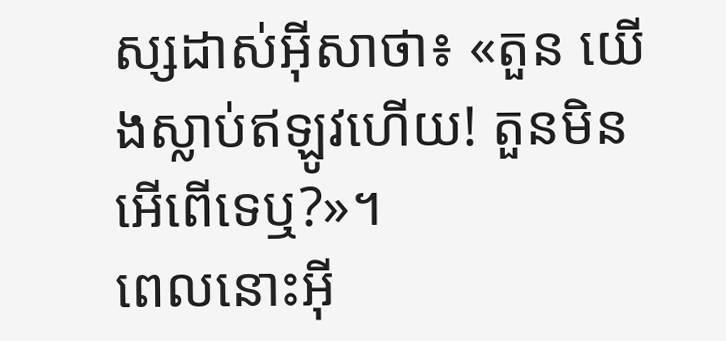ស្សដាស់អ៊ីសាថា៖ «តួន យើងស្លាប់ឥឡូវហើយ! តួនមិនអើពើទេឬ?»។
ពេលនោះអ៊ី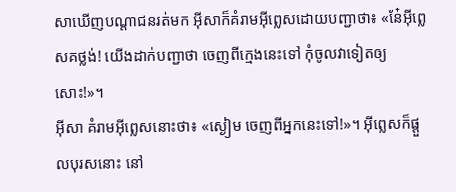សាឃើញបណ្ដាជនរត់មក អ៊ីសាក៏គំរាមអ៊ីព្លេសដោយបញ្ជាថា៖ «នែ៎អ៊ីព្លេសគថ្លង់! យើងដាក់បញ្ជាថា ចេញពីក្មេងនេះទៅ កុំចូលវាទៀតឲ្យសោះ!»។
អ៊ីសា គំរាមអ៊ីព្លេសនោះថា៖ «ស្ងៀម ចេញពីអ្នកនេះទៅ!»។ អ៊ីព្លេសក៏ផ្ដួលបុរសនោះ នៅ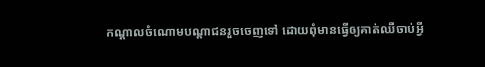កណ្ដាលចំណោមបណ្ដាជនរួចចេញទៅ ដោយពុំមានធ្វើឲ្យគាត់ឈឺចាប់អ្វី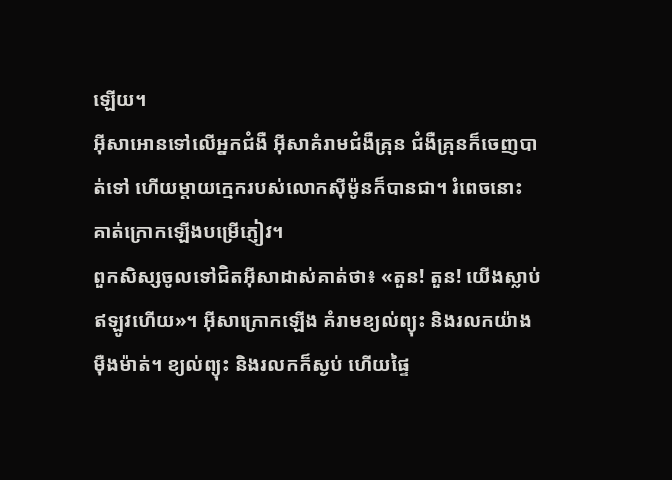ឡើយ។
អ៊ីសាអោនទៅលើអ្នកជំងឺ អ៊ីសាគំរាមជំងឺគ្រុន ជំងឺគ្រុនក៏ចេញបាត់ទៅ ហើយម្ដាយក្មេករបស់លោកស៊ីម៉ូនក៏បានជា។ រំពេចនោះ គាត់ក្រោកឡើងបម្រើភ្ញៀវ។
ពួកសិស្សចូលទៅជិតអ៊ីសាដាស់គាត់ថា៖ «តួន! តួន! យើងស្លាប់ឥឡូវហើយ»។ អ៊ីសាក្រោកឡើង គំរាមខ្យល់ព្យុះ និងរលកយ៉ាងម៉ឺងម៉ាត់។ ខ្យល់ព្យុះ និងរលកក៏ស្ងប់ ហើយផ្ទៃ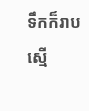ទឹកក៏រាបស្មើ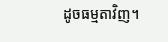ដូចធម្មតាវិញ។